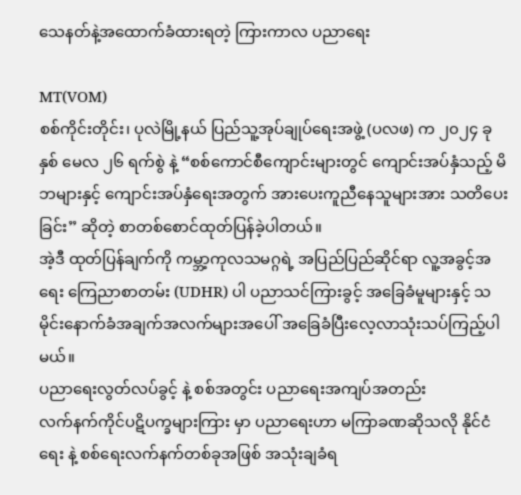သေနတ်နဲ့အထောက်ခံထားရတဲ့ ကြားကာလ ပညာရေး

MT(VOM)
စစ်ကိုင်းတိုင်း၊ ပုလဲမြို့နယ် ပြည်သူ့အုပ်ချုပ်ရေးအဖွဲ့ (ပလဖ) က ၂၀၂၄ ခုနှစ် မေလ ၂၆ ရက်စွဲ နဲ့ “စစ်ကောင်စီကျောင်းများတွင် ကျောင်းအပ်နှံသည့် မိဘများနှင့် ကျောင်းအပ်နှံရေးအတွက် အားပေးကူညီနေသူများအား သတိပေးခြင်း” ဆိုတဲ့ စာတစ်စောင်ထုတ်ပြန်ခဲ့ပါတယ်။
အဲ့ဒီ ထုတ်ပြန်ချက်ကို ကမ္ဘာ့ကုလသမဂ္ဂရဲ့ အပြည်ပြည်ဆိုင်ရာ လူ့အခွင့်အရေး ကြေညာစာတမ်း (UDHR) ပါ ပညာသင်ကြားခွင့် အခြေခံမူများနှင့် သမိုင်းနောက်ခံအချက်အလက်များအပေါ် အခြေခံပြီးလေ့လာသုံးသပ်ကြည့်ပါမယ်။
ပညာရေးလွတ်လပ်ခွင့် နဲ့ စစ်အတွင်း ပညာရေးအကျပ်အတည်း
လက်နက်ကိုင်ပဋိပက္ခများကြား မှာ ပညာရေးဟာ မကြာခဏဆိုသလို နိုင်ငံရေး နဲ့ စစ်ရေးလက်နက်တစ်ခုအဖြစ် အသုံးချခံရ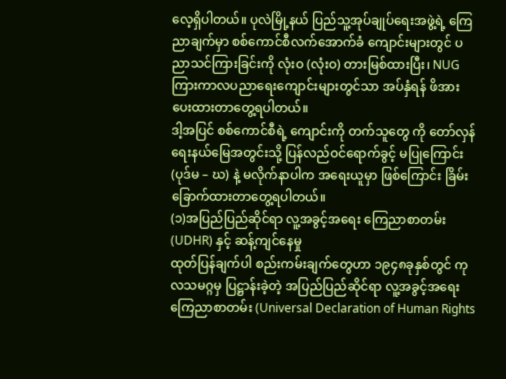လေ့ရှိပါတယ်။ ပုလဲမြို့နယ် ပြည်သူ့အုပ်ချုပ်ရေးအဖွဲ့ရဲ့ ကြေညာချက်မှာ စစ်ကောင်စီလက်အောက်ခံ ကျောင်းများတွင် ပညာသင်ကြားခြင်းကို လုံးဝ (လုံးဝ) တားမြစ်ထားပြီး၊ NUG ကြားကာလပညာရေးကျောင်းများတွင်သာ အပ်နှံရန် ဖိအားပေးထားတာတွေ့ရပါတယ်။
ဒါ့အပြင် စစ်ကောင်စီရဲ့ ကျောင်းကို တက်သူတွေ ကို တော်လှန်ရေးနယ်မြေအတွင်းသို့ ပြန်လည်ဝင်ရောက်ခွင့် မပြုကြောင်း (ပုဒ်မ – ဃ) နဲ့ မလိုက်နာပါက အရေးယူမှာ ဖြစ်ကြောင်း ခြိမ်းခြောက်ထားတာတွေ့ရပါတယ်။
(၁)အပြည်ပြည်ဆိုင်ရာ လူ့အခွင့်အရေး ကြေညာစာတမ်း (UDHR) နှင့် ဆန့်ကျင်နေမှု
ထုတ်ပြန်ချက်ပါ စည်းကမ်းချက်တွေဟာ ၁၉၄၈ခုနှစ်တွင် ကုလသမဂ္ဂမှ ပြဋ္ဌာန်းခဲ့တဲ့ အပြည်ပြည်ဆိုင်ရာ လူ့အခွင့်အရေး ကြေညာစာတမ်း (Universal Declaration of Human Rights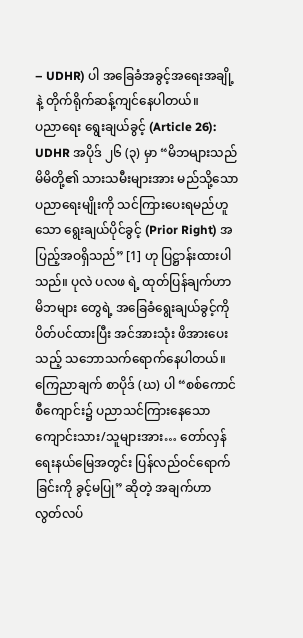– UDHR) ပါ အခြေခံအခွင့်အရေးအချို့နဲ့ တိုက်ရိုက်ဆန့်ကျင်နေပါတယ်။
ပညာရေး ရွေးချယ်ခွင့် (Article 26): UDHR အပိုဒ် ၂၆ (၃) မှာ “မိဘများသည် မိမိတို့၏ သားသမီးများအား မည်သို့သော ပညာရေးမျိုးကို သင်ကြားပေးရမည်ဟူသော ရွေးချယ်ပိုင်ခွင့် (Prior Right) အပြည့်အဝရှိသည်” [1] ဟု ပြဋ္ဌာန်းထားပါသည်။ ပုလဲ ပလဖ ရဲ့ ထုတ်ပြန်ချက်ဟာ မိဘများ တွေရဲ့ အခြေခံရွေးချယ်ခွင့်ကို ပိတ်ပင်ထားပြီး အင်အားသုံး ဖိအားပေးသည့် သဘောသက်ရောက်နေပါတယ်။
ကြေညာချက် စာပိုဒ် (ဃ) ပါ “စစ်ကောင်စီကျောင်း၌ ပညာသင်ကြားနေသော ကျောင်းသား/သူများအား… တော်လှန်ရေးနယ်မြေအတွင်း ပြန်လည်ဝင်ရောက်ခြင်းကို ခွင့်မပြု” ဆိုတဲ့ အချက်ဟာ လွတ်လပ်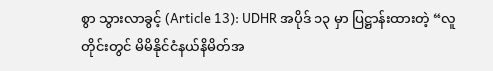စွာ သွားလာခွင့် (Article 13): UDHR အပိုဒ် ၁၃ မှာ ပြဋ္ဌာန်းထားတဲ့ “လူတိုင်းတွင် မိမိနိုင်ငံနယ်နိမိတ်အ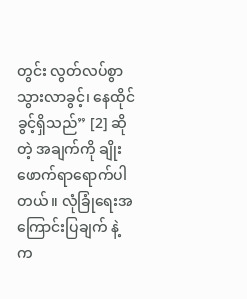တွင်း လွတ်လပ်စွာ သွားလာခွင့်၊ နေထိုင်ခွင့်ရှိသည်” [2] ဆိုတဲ့ အချက်ကို ချိုးဖောက်ရာရောက်ပါတယ်။ လုံခြုံရေးအကြောင်းပြချက် နဲ့ က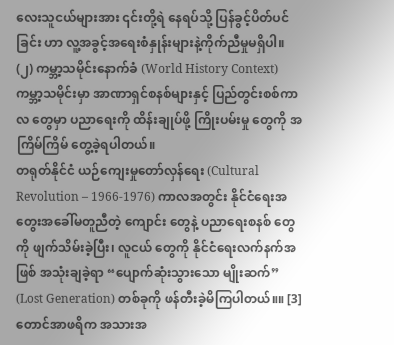လေးသူငယ်များအား ၎င်းတို့ရဲ နေရပ်သို့ ပြန်ခွင့်ပိတ်ပင်ခြင်း ဟာ လူ့အခွင့်အရေးစံနှုန်းများနဲ့ကိုက်ညီမှုမရှိပါ။
(၂) ကမ္ဘာ့သမိုင်းနောက်ခံ (World History Context)
ကမ္ဘာ့သမိုင်းမှာ အာဏာရှင်စနစ်များနှင့် ပြည်တွင်းစစ်ကာလ တွေမှာ ပညာရေးကို ထိန်းချုပ်ဖို့ ကြိုးပမ်းမှု တွေကို အကြိမ်ကြိမ် တွေ့ခဲ့ရပါတယ်။
တရုတ်နိုင်ငံ ယဉ်ကျေးမှုတော်လှန်ရေး (Cultural Revolution – 1966-1976) ကာလအတွင်း နိုင်ငံရေးအတွေးအခေါ်မတူညီတဲ့ ကျောင်း တွေနဲ့ ပညာရေးစနစ် တွေကို ဖျက်သိမ်းခဲ့ပြီး၊ လူငယ် တွေကို နိုင်ငံရေးလက်နက်အဖြစ် အသုံးချခဲ့ရာ “ပျောက်ဆုံးသွားသော မျိုးဆက်” (Lost Generation) တစ်ခုကို ဖန်တီးခဲ့မိကြပါတယ်။။ [3]
တောင်အာဖရိက အသားအ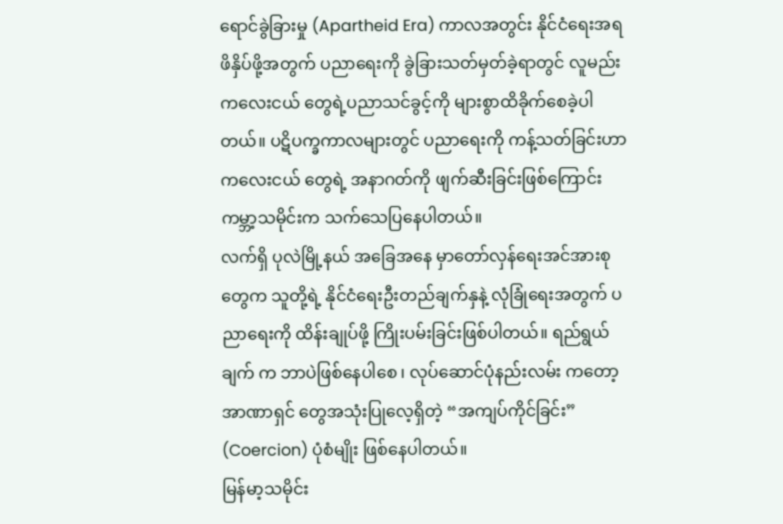ရောင်ခွဲခြားမှု (Apartheid Era) ကာလအတွင်း နိုင်ငံရေးအရ ဖိနှိပ်ဖို့အတွက် ပညာရေးကို ခွဲခြားသတ်မှတ်ခဲ့ရာတွင် လူမည်းကလေးငယ် တွေရဲ့ပညာသင်ခွင့်ကို များစွာထိခိုက်စေခဲ့ပါတယ်။ ပဋိပက္ခကာလများတွင် ပညာရေးကို ကန့်သတ်ခြင်းဟာ ကလေးငယ် တွေရဲ့ အနာဂတ်ကို ဖျက်ဆီးခြင်းဖြစ်ကြောင်း ကမ္ဘာ့သမိုင်းက သက်သေပြနေပါတယ်။
လက်ရှိ ပုလဲမြို့နယ် အခြေအနေ မှာတော်လှန်ရေးအင်အားစု တွေက သူတို့ရဲ့ နိုင်ငံရေးဦးတည်ချက်နှနဲ့ လုံခြုံရေးအတွက် ပညာရေးကို ထိန်းချုပ်ဖို့ ကြိုးပမ်းခြင်းဖြစ်ပါတယ်။ ရည်ရွယ်ချက် က ဘာပဲဖြစ်နေပါစေ ၊ လုပ်ဆောင်ပုံနည်းလမ်း ကတော့ အာဏာရှင် တွေအသုံးပြုလေ့ရှိတဲ့ “အကျပ်ကိုင်ခြင်း” (Coercion) ပုံစံမျိုး ဖြစ်နေပါတယ်။
မြန်မာ့သမိုင်း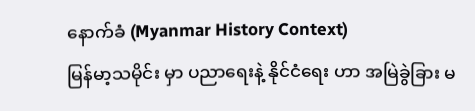နောက်ခံ (Myanmar History Context)
မြန်မာ့သမိုင်း မှာ ပညာရေးနဲ့ နိုင်ငံရေး ဟာ အမြဲခွဲခြား မ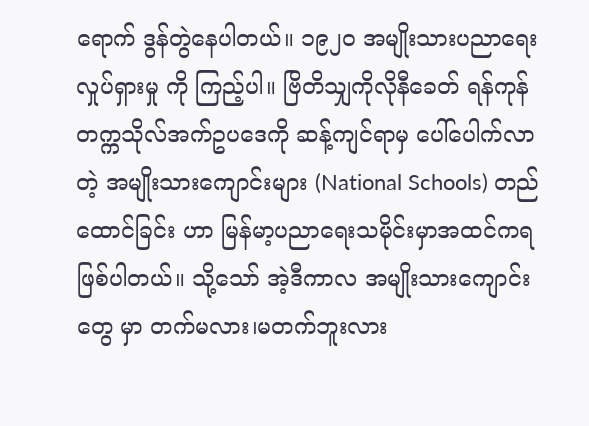ရောက် ဒွန်တွဲနေပါတယ်။ ၁၉၂၀ အမျိုးသားပညာရေးလှုပ်ရှားမှု ကို ကြည့်ပါ။ ဗြိတိသျှကိုလိုနီခေတ် ရန်ကုန်တက္ကသိုလ်အက်ဥပဒေကို ဆန့်ကျင်ရာမှ ပေါ်ပေါက်လာတဲ့ အမျိုးသားကျောင်းများ (National Schools) တည်ထောင်ခြင်း ဟာ မြန်မာ့ပညာရေးသမိုင်းမှာအထင်ကရဖြစ်ပါတယ်။ သို့သော် အဲ့ဒီကာလ အမျိုးသားကျောင်း တွေ မှာ တက်မလား၊မတက်ဘူးလား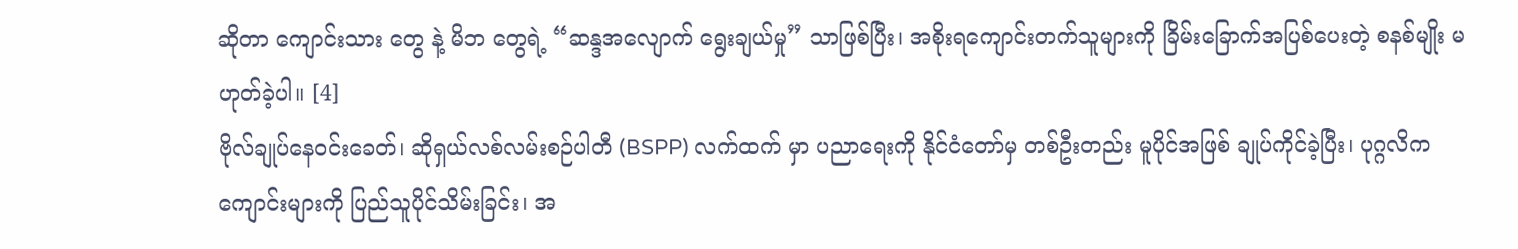ဆိုတာ ကျောင်းသား တွေ နဲ့ မိဘ တွေရဲ့ “ဆန္ဒအလျောက် ရွေးချယ်မှု” သာဖြစ်ပြီး၊ အစိုးရကျောင်းတက်သူများကို ခြိမ်းခြောက်အပြစ်ပေးတဲ့ စနစ်မျိုး မဟုတ်ခဲ့ပါ။ [4]
ဗိုလ်ချုပ်နေဝင်းခေတ်၊ ဆိုရှယ်လစ်လမ်းစဉ်ပါတီ (BSPP) လက်ထက် မှာ ပညာရေးကို နိုင်ငံတော်မှ တစ်ဦးတည်း မူပိုင်အဖြစ် ချုပ်ကိုင်ခဲ့ပြီး၊ ပုဂ္ဂလိကကျောင်းများကို ပြည်သူပိုင်သိမ်းခြင်း၊ အ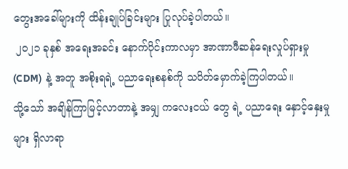တွေးအခေါ်များကို ထိန်းချုပ်ခြင်းများ ပြုလုပ်ခဲ့ပါတယ်။
 ၂၀၂၁ ခုနှစ် အရေးအခင်း နောက်ပိုင်းကာလမှာ အာဏာဖီဆန်ရေးလှုပ်ရှားမှု (CDM) နဲ့ အတူ အစိုးရရဲ့ ပညာရေးစနစ်ကို သပိတ်မှောက်ခဲ့ကြပါတယ်။
သို့သော် အချိန်ကြာမြင့်လာတာနဲ့ အမျှ ကလေးငယ် တွေ ရဲ့ ပညာရေး နှောင့်နှေးမှုများ ရှိလာရာ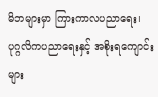မိဘများမှာ ကြားကာလပညာရေး၊ ပုဂ္ဂလိကပညာရေးနှင့် အစိုးရကျောင်းများ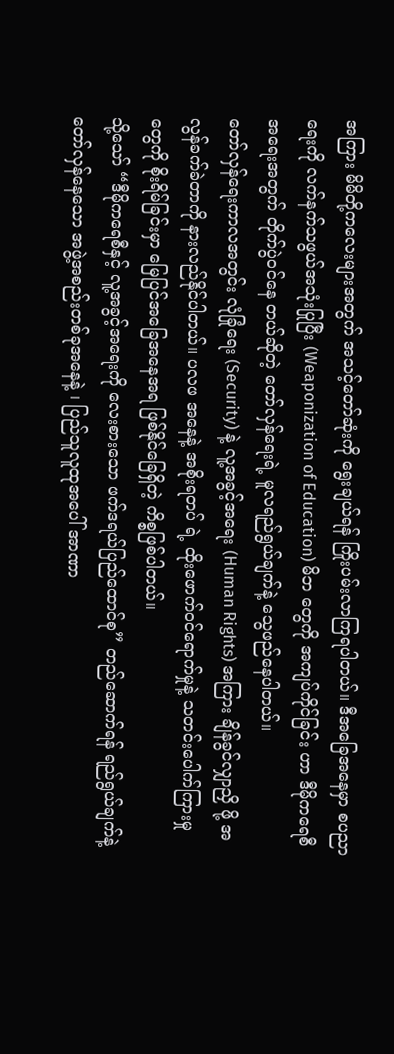အကြား မိမိတို့ကလေးများအတွက် အသင့်တော်ဆုံးကို ရွေးချယ်ရန် ကြိုးပမ်းလာကြရပါတယ်။ ဒီအခြေအနေမှာ စပညာရေးကို လက်နက်သဖွယ်အသုံးပြုပြီး (Weaponization of Education) မိဘ တွေကို အကျပ်ကိုင်ခြင်း ဟာ ဒီမိုကရေစီအရေးအတွက် တိုက်ပွဲဝင်နေ တယ်ဆိုတဲ့ တော်လှန်ရေးရဲ့ မူလရည်ရွယ်ချက်နဲ့ သွေဖည်နေပါတယ်။
တော်လှန်ရေးကာလအတွင်း လုံခြုံရေး (Security) နဲ့ လူ့အခွင့်အရေး (Human Rights) အကြား ချိန်ခွင်လျှာညှိ ဖို့ အလွန်ခက်ခဲတာကို နားလည်နိုင်ပါတယ်။ ပလဖ အနေနဲ့ အစိုးရတပ် ရဲ့ ထိုးဖောက်ဝင်ရောက်မှုနဲ့ သတင်းပေါက်ကြားမှု တွေကို စိုးရိမ်ခြင်းမှာ မြေပြင်အခြေအနေအရ ဖြစ်နိုင်ခြေရှိတဲ့ ကိစ္စဖြစ်ပါတယ်။
သို့သော် “ဒီမိုကရေစီနှင့် လူ့အခွင့်အရေးကို လေးစားသော ဖက်ဒရယ်ပြည်ထောင်စု” တည်ဆောက်ရန် ရည်ရွယ်ချက်နဲ့ တော်လှန်နေသော အဖွဲ့အစည်းတစ်ခုအနေနဲ့ ၊ ပြည်သူလူထုအပေါ် အာဏာ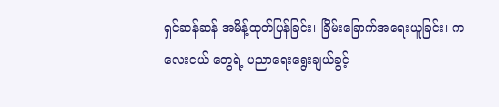ရှင်ဆန်ဆန် အမိန့်ထုတ်ပြန်ခြင်း၊ ခြိမ်းခြောက်အရေးယူခြင်း၊ ကလေးငယ် တွေရဲ့ ပညာရေးရွေးချယ်ခွင့်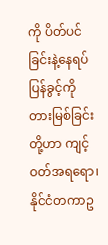ကို ပိတ်ပင်ခြင်းနဲ့နေရပ်ပြန်ခွင့်ကို တားမြစ်ခြင်းတို့ဟာ ကျင့်ဝတ်အရရော၊ နိုင်ငံတကာဥ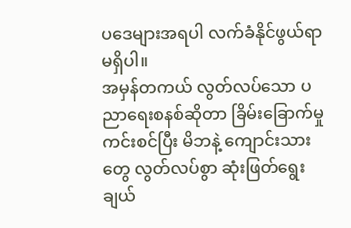ပဒေများအရပါ လက်ခံနိုင်ဖွယ်ရာ မရှိပါ။
အမှန်တကယ် လွတ်လပ်သော ပညာရေးစနစ်ဆိုတာ ခြိမ်းခြောက်မှုကင်းစင်ပြီး မိဘနဲ့ ကျောင်းသား တွေ လွတ်လပ်စွာ ဆုံးဖြတ်ရွေးချယ်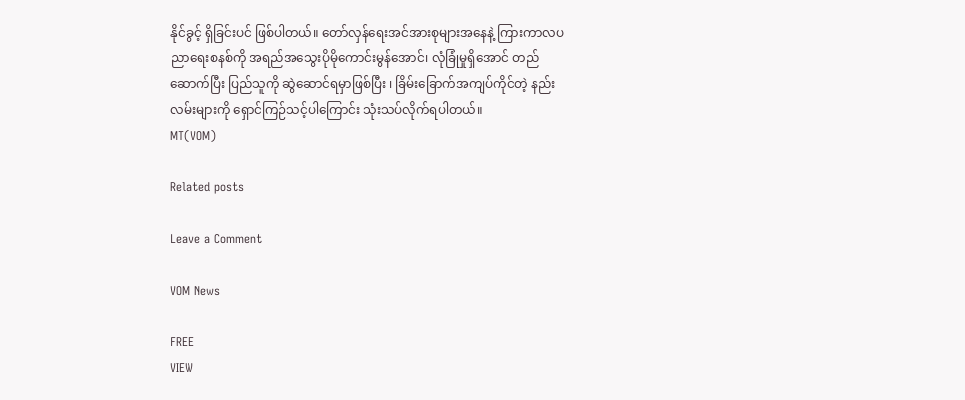နိုင်ခွင့် ရှိခြင်းပင် ဖြစ်ပါတယ်။ တော်လှန်ရေးအင်အားစုများအနေနဲ့ ကြားကာလပညာရေးစနစ်ကို အရည်အသွေးပိုမိုကောင်းမွန်အောင်၊ လုံခြုံမှုရှိအောင် တည်ဆောက်ပြီး ပြည်သူကို ဆွဲဆောင်ရမှာဖြစ်ပြီး ၊ ခြိမ်းခြောက်အကျပ်ကိုင်တဲ့ နည်းလမ်းများကို ရှောင်ကြဉ်သင့်ပါကြောင်း သုံးသပ်လိုက်ရပါတယ်။
MT(VOM)

Related posts

Leave a Comment

VOM News

FREE
VIEW